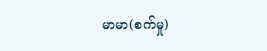မာမာ(စက်မှု)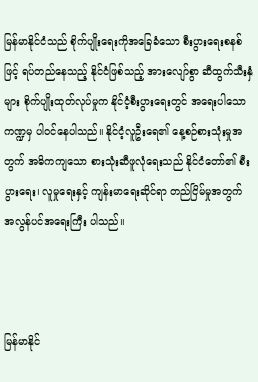မြန်မာနိုင်ငံသည် စိုက်ပျိုးရေးကိုအခြေခံသော စီးပွားရေးစနစ်ဖြင့် ရပ်တည်နေသည့် နိုင်ငံဖြစ်သည့် အားလျော်စွာ ဆီထွက်သီးနှံများ စိုက်ပျိုးထုတ်လုပ်မှုက နိုင်ငံ့စီးပွားရေးတွင် အရေးပါသောကဏ္ဍမှ ပါဝင်နေပါသည်။ နိုင်ငံ့လူဦးရေ၏ နေ့စဉ်စားသုံးမှုအတွက် အဓိကကျသော စားသုံးဆီဖူလုံရေးသည် နိုင်ငံတော်၏ စီးပွားရေး၊ လူမှုရေးနှင့် ကျန်းမာရေးဆိုင်ရာ တည်ငြိမ်မှုအတွက် အလွန်ပင်အရေးကြီး ပါသည်။



မြန်မာနိုင်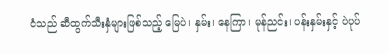ငံသည် ဆီထွက်သီးနှံများဖြစ်သည့် မြေပဲ၊ နှမ်း၊ နေကြာ၊ မုန်ညင်း၊ ပန်းနှမ်းနှင့် ပဲပုပ်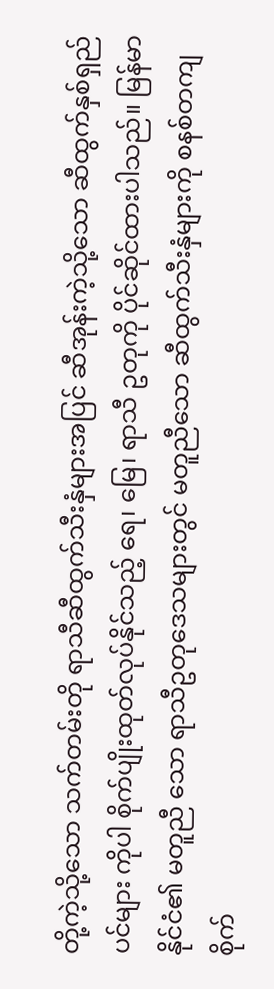တို့ကဲ့သို့သော သက်တမ်းတို ရာသီဆီထွက်သီးနှံများအပြင် ဆီအုန်းကဲ့သို့သော ဆီထွက်နှစ်ရှည်ပင်များ ကိုပါ စိုက်ပျိုးထုတ်လုပ်နိုင်သည့် ရေ၊ မြေ၊ ရာသီ ဥတုကို ပိုင်ဆိုင်ထားပါသည်။ မြန်မာနိုင်ငံ၏ မတူညီ သော ရာသီဥတုဒေသများတွင် မတူညီသော ဆီထွက်သီးနှံများကို စနစ်တကျစိုက်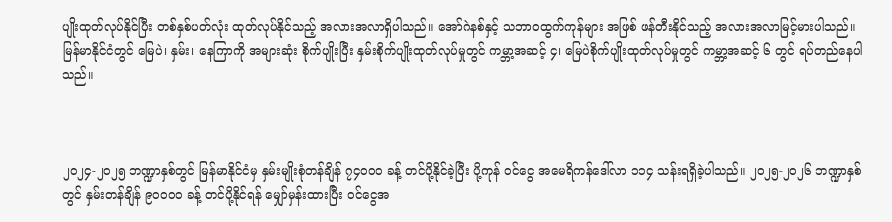ပျိုးထုတ်လုပ်နိုင်ပြီး တစ်နှစ်ပတ်လုံး ထုတ်လုပ်နိုင်သည့် အလားအလာရှိပါသည်။ အော်ဂဲနစ်နှင့် သဘာဝထွက်ကုန်များ အဖြစ် ဖန်တီးနိုင်သည့် အလားအလာမြင့်မားပါသည်။ မြန်မာနိုင်ငံတွင် မြေပဲ၊ နှမ်း၊ နေကြာကို အများဆုံး စိုက်ပျိုးပြီး နှမ်းစိုက်ပျိုးထုတ်လုပ်မှုတွင် ကမ္ဘာ့အဆင့် ၄၊ မြေပဲစိုက်ပျိုးထုတ်လုပ်မှုတွင် ကမ္ဘာ့အဆင့် ၆ တွင် ရပ်တည်နေပါသည်။



၂၀၂၄-၂၀၂၅ ဘဏ္ဍာနှစ်တွင် မြန်မာနိုင်ငံမှ နှမ်းမျိုးစုံတန်ချိန် ၇၄၀၀၀ ခန့် တင်ပို့နိုင်ခဲ့ပြီး ပို့ကုန် ဝင်ငွေ အမေရိကန်ဒေါ်လာ ၁၁၄ သန်းရရှိခဲ့ပါသည်။ ၂၀၂၅-၂၀၂၆ ဘဏ္ဍာနှစ်တွင် နှမ်းတန်ချိန် ၉၀၀၀၀ ခန့် တင်ပို့နိုင်ရန် မျှော်မှန်းထားပြီး ၀င်ငွေအ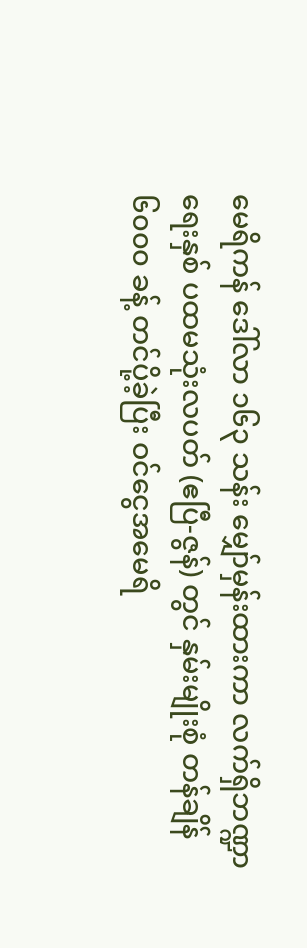မေရိကန် ဒေါ်လာ ၁၆၃ သန်း မျှော်မှန်းထားကာ လက်ရှိဘဏ္ဍာ ရေးနှစ် ပထမသုံးလပတ် (ဧပြီ-ဇွန်) တွင် နှမ်းမျိုးစုံ တန်ချိန် ၆၀၀၀ ခန့် တင်ပို့ခဲ့ပြီး ဝင်ငွေအမေရိ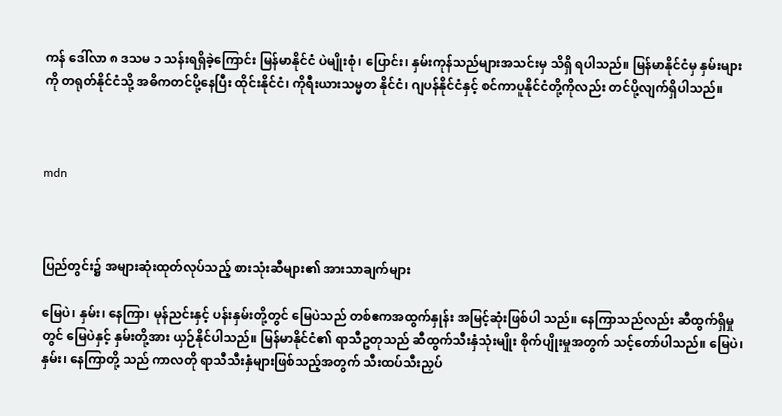ကန် ဒေါ်လာ ၈ ဒသမ ၁ သန်းရရှိခဲ့ကြောင်း မြန်မာနိုင်ငံ ပဲမျိုးစုံ၊ ပြောင်း၊ နှမ်းကုန်သည်များအသင်းမှ သိရှိ ရပါသည်။ မြန်မာနိုင်ငံမှ နှမ်းများကို တရုတ်နိုင်ငံသို့ အဓိကတင်ပို့နေပြီး ထိုင်းနိုင်ငံ၊ ကိုရီးယားသမ္မတ နိုင်ငံ၊ ဂျပန်နိုင်ငံနှင့် စင်ကာပူနိုင်ငံတို့ကိုလည်း တင်ပို့လျက်ရှိပါသည်။



mdn



ပြည်တွင်း၌ အများဆုံးထုတ်လုပ်သည့် စားသုံးဆီများ၏ အားသာချက်များ

မြေပဲ၊ နှမ်း၊ နေကြာ၊ မုန်ညင်းနှင့် ပန်းနှမ်းတို့တွင် မြေပဲသည် တစ်ဧကအထွက်နှုန်း အမြင့်ဆုံးဖြစ်ပါ သည်။ နေကြာသည်လည်း ဆီထွက်ရှိမှုတွင် မြေပဲနှင့် နှမ်းတို့အား ယှဉ်နိုင်ပါသည်။ မြန်မာနိုင်ငံ၏ ရာသီဥတုသည် ဆီထွက်သီးနှံသုံးမျိုး စိုက်ပျိုးမှုအတွက် သင့်တော်ပါသည်။ မြေပဲ၊ နှမ်း၊ နေကြာတို့ သည် ကာလတို ရာသီသီးနှံများဖြစ်သည့်အတွက် သီးထပ်သီးညှပ်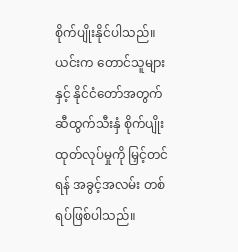စိုက်ပျိုးနိုင်ပါသည်။ ယင်းက တောင်သူများနှင့် နိုင်ငံတော်အတွက် ဆီထွက်သီးနှံ စိုက်ပျိုးထုတ်လုပ်မှုကို မြှင့်တင်ရန် အခွင့်အလမ်း တစ်ရပ်ဖြစ်ပါသည်။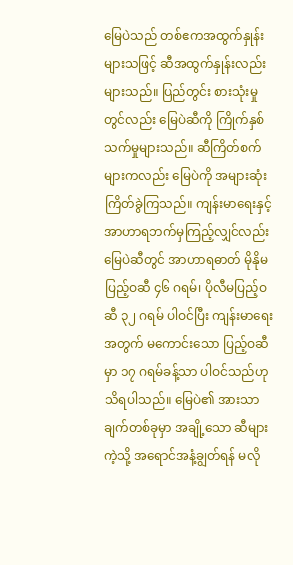မြေပဲသည် တစ်ဧကအထွက်နှုန်းများသဖြင့် ဆီအထွက်နှုန်းလည်း များသည်။ ပြည်တွင်း စားသုံးမှုတွင်လည်း မြေပဲဆီကို ကြိုက်နှစ်သက်မှုများသည်။ ဆီကြိတ်စက်များကလည်း မြေပဲကို အများဆုံး ကြိတ်ခွဲကြသည်။ ကျန်းမာရေးနှင့် အာဟာရဘက်မှကြည့်လျှင်လည်း မြေပဲဆီတွင် အာဟာရဓာတ် မိုနိုမပြည့်ဝဆီ ၄၆ ဂရမ်၊ ပိုလီမပြည့်ဝဆီ ၃၂ ဂရမ် ပါဝင်ပြီး ကျန်းမာရေးအတွက် မကောင်းသော ပြည့်ဝဆီမှာ ၁၇ ဂရမ်ခန့်သာ ပါဝင်သည်ဟု သိရပါသည်။ မြေပဲ၏ အားသာချက်တစ်ခုမှာ အချို့သော ဆီများကဲ့သို့ အရောင်အနံ့ချွတ်ရန် မလို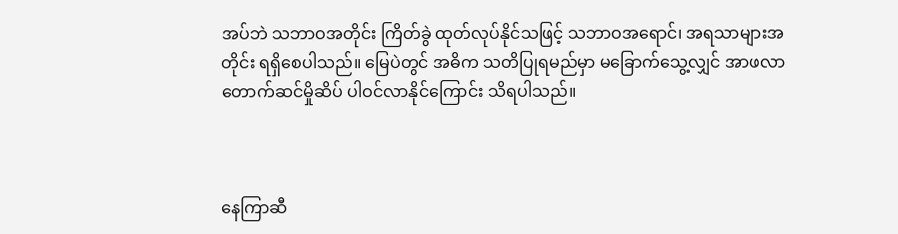အပ်ဘဲ သဘာဝအတိုင်း ကြိတ်ခွဲ ထုတ်လုပ်နိုင်သဖြင့် သဘာဝအရောင်၊ အရသာများအတိုင်း ရရှိစေပါသည်။ မြေပဲတွင် အဓိက သတိပြုရမည်မှာ မခြောက်သွေ့လျှင် အာဖလာတောက်ဆင်မှိုဆိပ် ပါဝင်လာနိုင်ကြောင်း သိရပါသည်။



နေကြာဆီ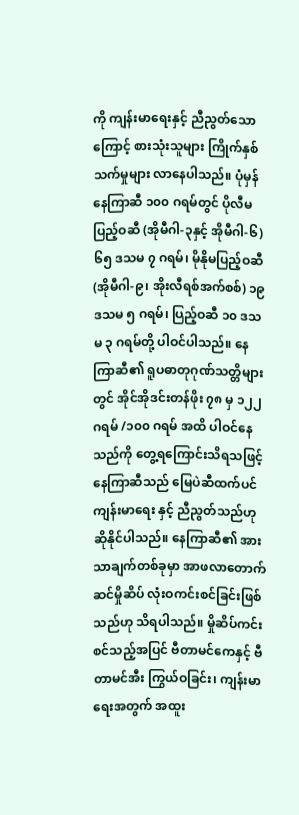ကို ကျန်းမာရေးနှင့် ညီညွတ်သောကြောင့် စားသုံးသူများ ကြိုက်နှစ်သက်မှုများ လာနေပါသည်။ ပုံမှန်နေကြာဆီ ၁၀၀ ဂရမ်တွင် ပိုလီမပြည့်ဝဆီ (အိုမီဂါ-၃နှင့် အိုမီဂါ-၆) ၆၅ ဒသမ ၇ ဂရမ်၊ မိုနိုမပြည့်ဝဆီ (အိုမီဂါ-၉၊ အိုးလီရစ်အက်စစ်) ၁၉ ဒသမ ၅ ဂရမ်၊ ပြည့်ဝဆီ ၁၀ ဒသမ ၃ ဂရမ်တို့ ပါဝင်ပါသည်။ နေကြာဆီ၏ ရူပဓာတုဂုဏ်သတ္တိများတွင် အိုင်အိုဒင်းတန်ဖိုး ၇၈ မှ ၁၂၂ ဂရမ် /၁၀၀ ဂရမ် အထိ ပါဝင်နေသည်ကို တွေ့ရကြောင်းသိရသဖြင့် နေကြာဆီသည် မြေပဲဆီထက်ပင် ကျန်းမာရေး နှင့် ညီညွတ်သည်ဟု ဆိုနိုင်ပါသည်။ နေကြာဆီ၏ အားသာချက်တစ်ခုမှာ အာဖလာတောက်ဆင်မှိုဆိပ် လုံးဝကင်းစင်ခြင်းဖြစ်သည်ဟု သိရပါသည်။ မှိုဆိပ်ကင်းစင်သည့်အပြင် ဗီတာမင်ကေနှင့် ဗီတာမင်အီး ကြွယ်ဝခြင်း၊ ကျန်းမာရေးအတွက် အထူး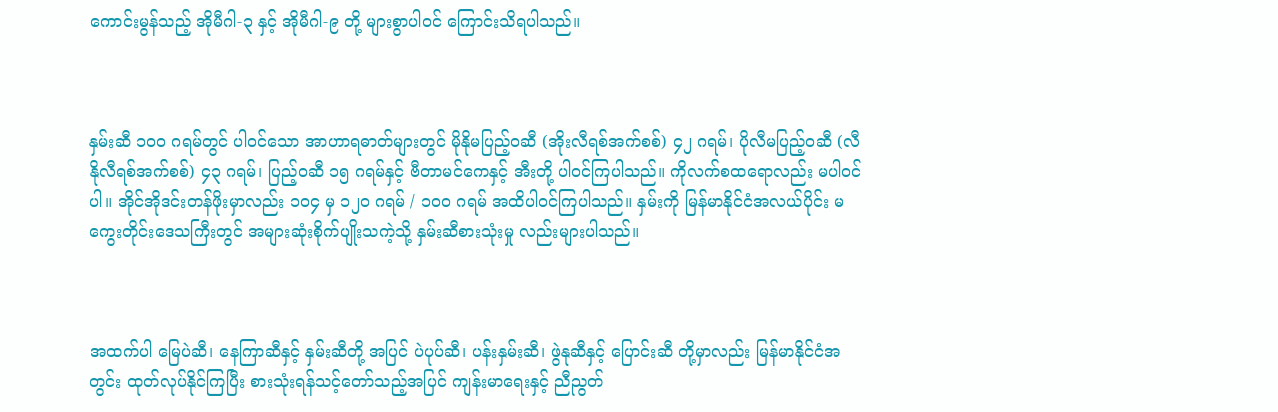ကောင်းမွန်သည့် အိုမီဂါ-၃ နှင့် အိုမီဂါ-၉ တို့ များစွာပါဝင် ကြောင်းသိရပါသည်။



နှမ်းဆီ ၁၀၀ ဂရမ်တွင် ပါဝင်သော အာဟာရဓာတ်များတွင် မိုနိုမပြည့်ဝဆီ (အိုးလီရစ်အက်စစ်) ၄၂ ဂရမ်၊ ပိုလီမပြည့်ဝဆီ (လီနိုလီရစ်အက်စစ်) ၄၃ ဂရမ်၊ ပြည့်ဝဆီ ၁၅ ဂရမ်နှင့် ဗီတာမင်ကေနှင့် အီးတို့ ပါဝင်ကြပါသည်။ ကိုလက်စထရောလည်း မပါဝင်ပါ။ အိုင်အိုဒင်းတန်ဖိုးမှာလည်း ၁၀၄ မှ ၁၂၀ ဂရမ် / ၁၀၀ ဂရမ် အထိပါဝင်ကြပါသည်။ နှမ်းကို မြန်မာနိုင်ငံအလယ်ပိုင်း မကွေးတိုင်းဒေသကြီးတွင် အများဆုံးစိုက်ပျိုးသကဲ့သို့ နှမ်းဆီစားသုံးမှု လည်းများပါသည်။



အထက်ပါ မြေပဲဆီ၊ နေကြာဆီနှင့် နှမ်းဆီတို့ အပြင် ပဲပုပ်ဆီ၊ ပန်းနှမ်းဆီ၊ ဖွဲနုဆီနှင့် ပြောင်းဆီ တို့မှာလည်း မြန်မာနိုင်ငံအတွင်း ထုတ်လုပ်နိုင်ကြပြီး စားသုံးရန်သင့်တော်သည့်အပြင် ကျန်းမာရေးနှင့် ညီညွတ်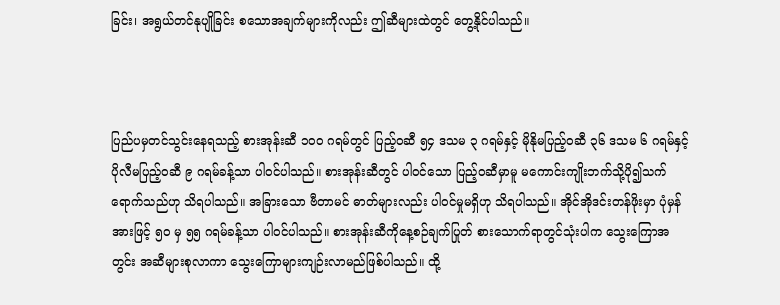ခြင်း၊ အရွယ်တင်နုပျိုခြင်း စသောအချက်များကိုလည်း ဤဆီများထဲတွင် တွေ့နိုင်ပါသည်။



ပြည်ပမှတင်သွင်းနေရသည့် စားအုန်းဆီ ၁၀၀ ဂရမ်တွင် ပြည့်ဝဆီ ၅၄ ဒသမ ၃ ဂရမ်နှင့် မိုနိုမပြည့်ဝဆီ ၃၆ ဒသမ ၆ ဂရမ်နှင့် ပိုလီမပြည့်ဝဆီ ၉ ဂရမ်ခန့်သာ ပါဝင်ပါသည်။ စားအုန်းဆီတွင် ပါဝင်သော ပြည့်ဝဆီမှာမူ မကောင်းကျိုးဘက်သို့ပို၍သက်ရောက်သည်ဟု သိရပါသည်။ အခြားသော ဗီတာမင် ဓာတ်များလည်း ပါဝင်မှုမရှိဟု သိရပါသည်။ အိုင်အိုဒင်းတန်ဖိုးမှာ ပုံမှန်အားဖြင့် ၅၀ မှ ၅၅ ဂရမ်ခန့်သာ ပါဝင်ပါသည်။ စားအုန်းဆီကိုနေ့စဉ်ချက်ပြုတ် စားသောက်ရာတွင်သုံးပါက သွေးကြောအတွင်း အဆီများစုလာကာ သွေးကြောများကျဉ်းလာမည်ဖြစ်ပါသည်။ ထို့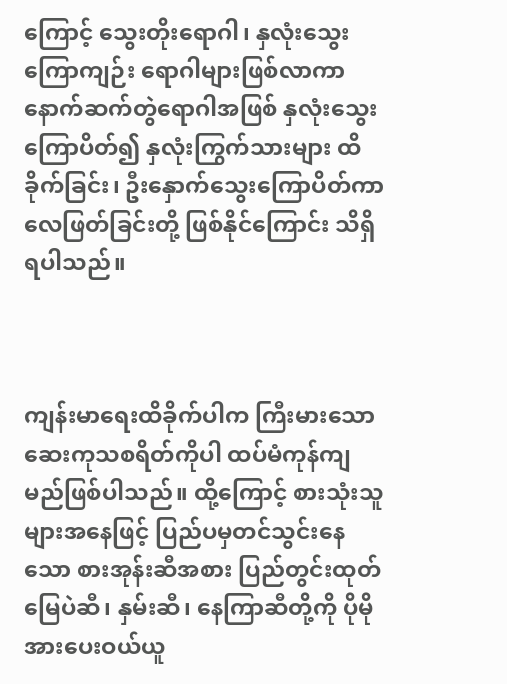ကြောင့် သွေးတိုးရောဂါ၊ နှလုံးသွေးကြောကျဉ်း ရောဂါများဖြစ်လာကာ နောက်ဆက်တွဲရောဂါအဖြစ် နှလုံးသွေးကြောပိတ်၍ နှလုံးကြွက်သားများ ထိခိုက်ခြင်း၊ ဦးနှောက်သွေးကြောပိတ်ကာ လေဖြတ်ခြင်းတို့ ဖြစ်နိုင်ကြောင်း သိရှိရပါသည်။



ကျန်းမာရေးထိခိုက်ပါက ကြီးမားသောဆေးကုသစရိတ်ကိုပါ ထပ်မံကုန်ကျမည်ဖြစ်ပါသည်။ ထို့ကြောင့် စားသုံးသူများအနေဖြင့် ပြည်ပမှတင်သွင်းနေသော စားအုန်းဆီအစား ပြည်တွင်းထုတ် မြေပဲဆီ၊ နှမ်းဆီ၊ နေကြာဆီတို့ကို ပိုမိုအားပေးဝယ်ယူ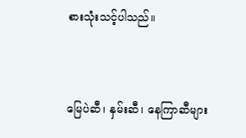စားသုံးသင့်ပါသည်။



မြေပဲဆီ၊ နှမ်းဆီ၊ နေကြာဆီများ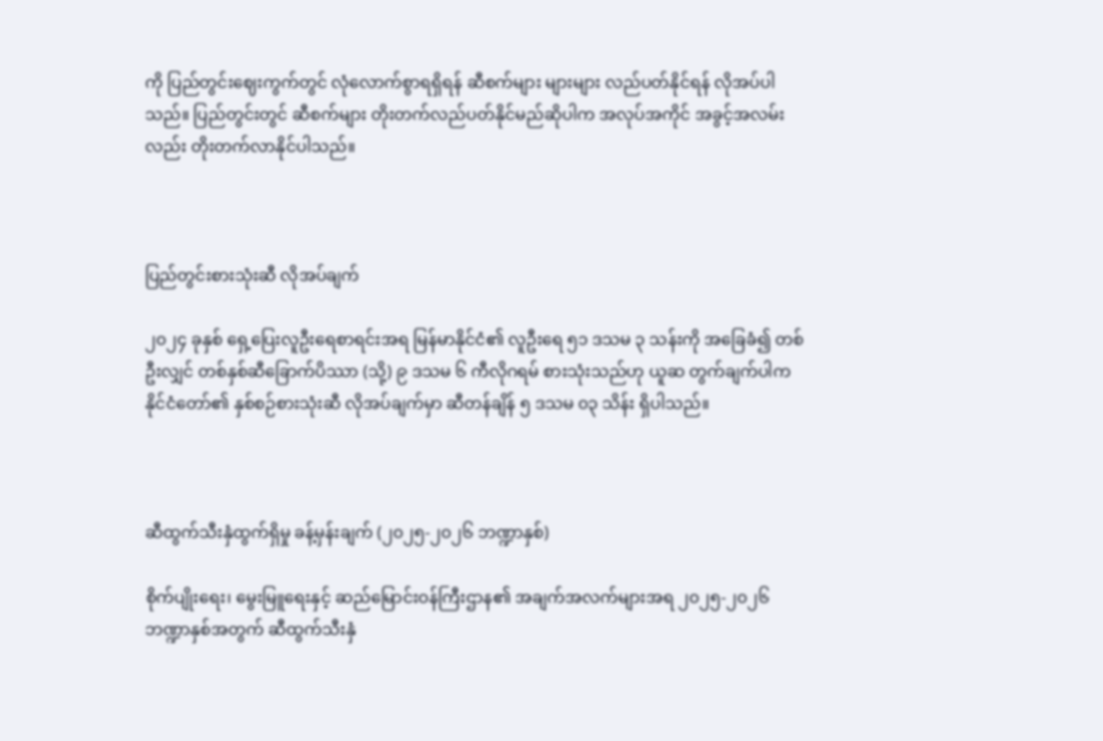ကို ပြည်တွင်းဈေးကွက်တွင် လုံလောက်စွာရရှိရန် ဆီစက်များ များများ လည်ပတ်နိုင်ရန် လိုအပ်ပါသည်။ ပြည်တွင်းတွင် ဆီစက်များ တိုးတက်လည်ပတ်နိုင်မည်ဆိုပါက အလုပ်အကိုင် အခွင့်အလမ်းလည်း တိုးတက်လာနိုင်ပါသည်။



ပြည်တွင်းစားသုံးဆီ လိုအပ်ချက်

၂၀၂၄ ခုနှစ် ရှေ့ပြေးလူဦးရေစာရင်းအရ မြန်မာနိုင်ငံ၏ လူဦးရေ ၅၁ ဒသမ ၃ သန်းကို အခြေခံ၍ တစ်ဦးလျှင် တစ်နှစ်ဆီခြောက်ပိဿာ (သို့) ၉ ဒသမ ၆ ကီလိုဂရမ် စားသုံးသည်ဟု ယူဆ တွက်ချက်ပါက နိုင်ငံတော်၏ နှစ်စဉ်စားသုံးဆီ လိုအပ်ချက်မှာ ဆီတန်ချိန် ၅ ဒသမ ၀၃ သိန်း ရှိပါသည်။



ဆီထွက်သီးနှံထွက်ရှိမှု ခန့်မှန်းချက် (၂၀၂၅-၂၀၂၆ ဘဏ္ဍာနှစ်)

စိုက်ပျိုးရေး၊ မွေးမြူရေးနှင့် ဆည်မြောင်းဝန်ကြီးဌာန၏ အချက်အလက်များအရ ၂၀၂၅-၂၀၂၆ ဘဏ္ဍာနှစ်အတွက် ဆီထွက်သီးနှံ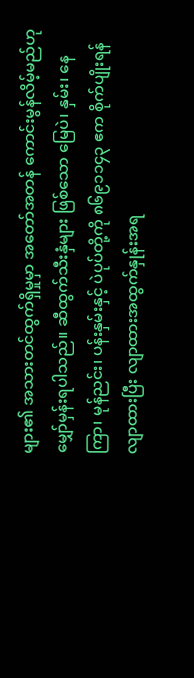များ၏ အသားတင်ထွက်ရှိမှုမှာ အတော်အတန် ကောင်းမွန်လိမ့်မည်ဟု မျှော်မှန်းရပါသည်။ ဆီထွက်သီးနှံများ ဖြစ်သော မြေပဲ၊ နှမ်း၊ နေကြာ၊ မုန်ညင်း၊ ပန်းနှမ်းနှင့် ပဲပုပ်တို့ကို ၈၆၉၁၁၄၃ ဧက စိုက်ပျိုးရန်လျာထားပြီး လျာထားအထွက်နှုန်းအရ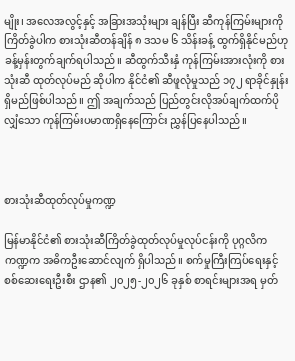မျိုး၊ အလေအလွင့်နှင့် အခြားအသုံးများ ချန်ပြီး ဆီကုန်ကြမ်းများကို ကြိတ်ခွဲပါက စားသုံးဆီတန်ချိန် ၈ ဒသမ ၆ သိန်းခန့် ထွက်ရှိနိုင်မည်ဟု ခန့်မှန်းတွက်ချက်ရပါသည်။ ဆီထွက်သီးနှံ ကုန်ကြမ်းအားလုံးကို စားသုံးဆီ ထုတ်လုပ်မည် ဆိုပါက နိုင်ငံ၏ ဆီဖူလုံမှုသည် ၁၇၂ ရာခိုင်နှုန်း ရှိမည်ဖြစ်ပါသည်။ ဤ အချက်သည် ပြည်တွင်းလိုအပ်ချက်ထက်ပိုလျှံသော ကုန်ကြမ်းပမာဏရှိနေကြောင်း ညွှန်ပြနေပါသည်။



စားသုံးဆီထုတ်လုပ်မှုကဏ္ဍ

မြန်မာနိုင်ငံ၏ စားသုံးဆီကြိတ်ခွဲထုတ်လုပ်မှုလုပ်ငန်းကို ပုဂ္ဂလိကကဏ္ဍက အဓိကဦးဆောင်လျက် ရှိပါသည်။ စက်မှုကြီးကြပ်ရေးနှင့် စစ်ဆေးရေးဦးစီး ဌာန၏ ၂၀၂၅-၂၀၂၆ ခုနှစ် စာရင်းများအရ မှတ်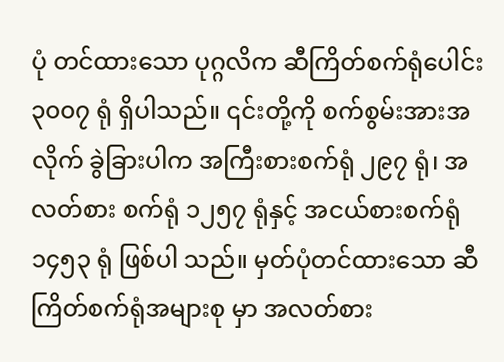ပုံ တင်ထားသော ပုဂ္ဂလိက ဆီကြိတ်စက်ရုံပေါင်း ၃၀၀၇ ရုံ ရှိပါသည်။ ၎င်းတို့ကို စက်စွမ်းအားအလိုက် ခွဲခြားပါက အကြီးစားစက်ရုံ ၂၉၇ ရုံ၊ အလတ်စား စက်ရုံ ၁၂၅၇ ရုံနှင့် အငယ်စားစက်ရုံ ၁၄၅၃ ရုံ ဖြစ်ပါ သည်။ မှတ်ပုံတင်ထားသော ဆီကြိတ်စက်ရုံအများစု မှာ အလတ်စား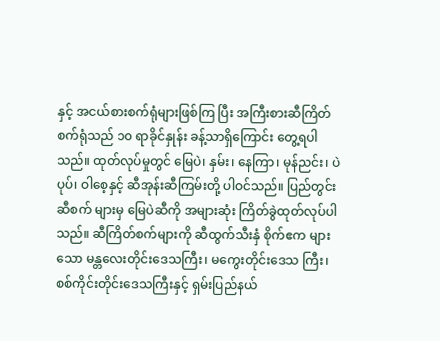နှင့် အငယ်စားစက်ရုံများဖြစ်ကြ ပြီး အကြီးစားဆီကြိတ်စက်ရုံသည် ၁၀ ရာခိုင်နှုန်း ခန့်သာရှိကြောင်း တွေ့ရပါသည်။ ထုတ်လုပ်မှုတွင် မြေပဲ၊ နှမ်း၊ နေကြာ၊ မုန်ညင်း၊ ပဲပုပ်၊ ဝါစေ့နှင့် ဆီအုန်းဆီကြမ်းတို့ ပါဝင်သည်။ ပြည်တွင်းဆီစက် များမှ မြေပဲဆီကို အများဆုံး ကြိတ်ခွဲထုတ်လုပ်ပါသည်။ ဆီကြိတ်စက်များကို ဆီထွက်သီးနှံ စိုက်ဧက များသော မန္တလေးတိုင်းဒေသကြီး၊ မကွေးတိုင်းဒေသ ကြီး၊ စစ်ကိုင်းတိုင်းဒေသကြီးနှင့် ရှမ်းပြည်နယ်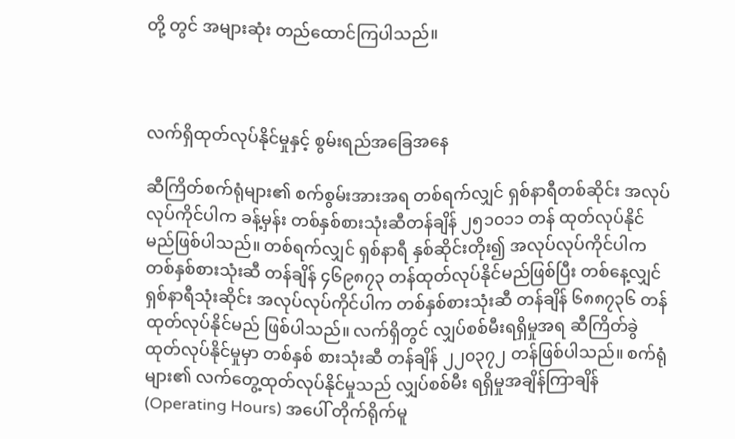တို့ တွင် အများဆုံး တည်ထောင်ကြပါသည်။



လက်ရှိထုတ်လုပ်နိုင်မှုနှင့် စွမ်းရည်အခြေအနေ

ဆီကြိတ်စက်ရုံများ၏ စက်စွမ်းအားအရ တစ်ရက်လျှင် ရှစ်နာရီတစ်ဆိုင်း အလုပ်လုပ်ကိုင်ပါက ခန့်မှန်း တစ်နှစ်စားသုံးဆီတန်ချိန် ၂၅၁၀၁၁ တန် ထုတ်လုပ်နိုင်မည်ဖြစ်ပါသည်။ တစ်ရက်လျှင် ရှစ်နာရီ နှစ်ဆိုင်းတိုး၍ အလုပ်လုပ်ကိုင်ပါက တစ်နှစ်စားသုံးဆီ တန်ချိန် ၄၆၉၈၇၃ တန်ထုတ်လုပ်နိုင်မည်ဖြစ်ပြီး တစ်နေ့လျှင် ရှစ်နာရီသုံးဆိုင်း အလုပ်လုပ်ကိုင်ပါက တစ်နှစ်စားသုံးဆီ တန်ချိန် ၆၈၈၇၃၆ တန် ထုတ်လုပ်နိုင်မည် ဖြစ်ပါသည်။ လက်ရှိတွင် လျှပ်စစ်မီးရရှိမှုအရ ဆီကြိတ်ခွဲထုတ်လုပ်နိုင်မှုမှာ တစ်နှစ် စားသုံးဆီ တန်ချိန် ၂၂၀၃၇၂ တန်ဖြစ်ပါသည်။ စက်ရုံများ၏ လက်တွေ့ထုတ်လုပ်နိုင်မှုသည် လျှပ်စစ်မီး ရရှိမှုအချိန်ကြာချိန် (Operating Hours) အပေါ် တိုက်ရိုက်မူ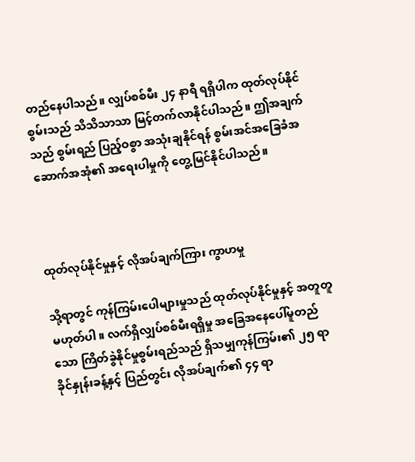တည်နေပါသည်။ လျှပ်စစ်မီး ၂၄ နာရီ ရရှိပါက ထုတ်လုပ်နိုင်စွမ်းသည် သိသိသာသာ မြင့်တက်လာနိုင်ပါသည်။ ဤအချက်သည် စွမ်းရည် ပြည့်ဝစွာ အသုံးချနိုင်ရန် စွမ်းအင်အခြေခံအဆောက်အအုံ၏ အရေးပါမှုကို တွေ့မြင်နိုင်ပါသည်။



ထုတ်လုပ်နိုင်မှုနှင့် လိုအပ်ချက်ကြား ကွာဟမှု

သို့ရာတွင် ကုန်ကြမ်းပေါများမှုသည် ထုတ်လုပ်နိုင်မှုနှင့် အတူတူမဟုတ်ပါ။ လက်ရှိလျှပ်စစ်မီးရရှိမှု အခြေအနေပေါ်မူတည်သော ကြိတ်ခွဲနိုင်မှုစွမ်းရည်သည် ရှိသမျှကုန်ကြမ်း၏ ၂၅ ရာခိုင်နှုန်းခန့်နှင့် ပြည်တွင်း လိုအပ်ချက်၏ ၄၄ ရာ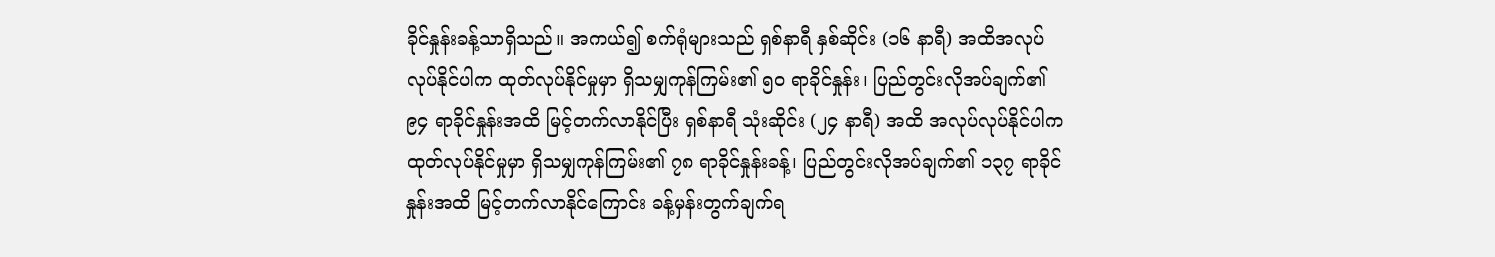ခိုင်နှုန်းခန့်သာရှိသည်။ အကယ်၍ စက်ရုံများသည် ရှစ်နာရီ နှစ်ဆိုင်း (၁၆ နာရီ) အထိအလုပ်လုပ်နိုင်ပါက ထုတ်လုပ်နိုင်မှုမှာ ရှိသမျှကုန်ကြမ်း၏ ၅၀ ရာခိုင်နှုန်း၊ ပြည်တွင်းလိုအပ်ချက်၏ ၉၄ ရာခိုင်နှုန်းအထိ မြင့်တက်လာနိုင်ပြီး ရှစ်နာရီ သုံးဆိုင်း (၂၄ နာရီ) အထိ အလုပ်လုပ်နိုင်ပါက ထုတ်လုပ်နိုင်မှုမှာ ရှိသမျှကုန်ကြမ်း၏ ၇၈ ရာခိုင်နှုန်းခန့်၊ ပြည်တွင်းလိုအပ်ချက်၏ ၁၃၇ ရာခိုင်နှုန်းအထိ မြင့်တက်လာနိုင်ကြောင်း ခန့်မှန်းတွက်ချက်ရ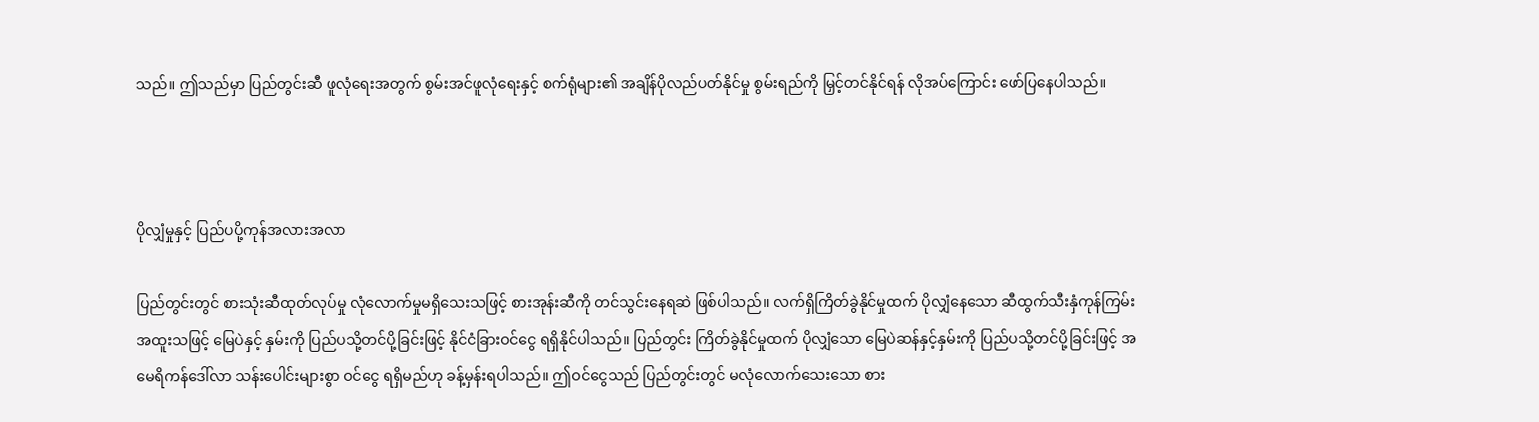သည်။ ဤသည်မှာ ပြည်တွင်းဆီ ဖူလုံရေးအတွက် စွမ်းအင်ဖူလုံရေးနှင့် စက်ရုံများ၏ အချိန်ပိုလည်ပတ်နိုင်မှု စွမ်းရည်ကို မြှင့်တင်နိုင်ရန် လိုအပ်ကြောင်း ဖော်ပြနေပါသည်။



ပိုလျှံမှုနှင့် ပြည်ပပို့ကုန်အလားအလာ

ပြည်တွင်းတွင် စားသုံးဆီထုတ်လုပ်မှု လုံလောက်မှုမရှိသေးသဖြင့် စားအုန်းဆီကို တင်သွင်းနေရဆဲ ဖြစ်ပါသည်။ လက်ရှိကြိတ်ခွဲနိုင်မှုထက် ပိုလျှံနေသော ဆီထွက်သီးနှံကုန်ကြမ်း အထူးသဖြင့် မြေပဲနှင့် နှမ်းကို ပြည်ပသို့တင်ပို့ခြင်းဖြင့် နိုင်ငံခြားဝင်ငွေ ရရှိနိုင်ပါသည်။ ပြည်တွင်း ကြိတ်ခွဲနိုင်မှုထက် ပိုလျှံသော မြေပဲဆန်နှင့်နှမ်းကို ပြည်ပသို့တင်ပို့ခြင်းဖြင့် အမေရိကန်ဒေါ်လာ သန်းပေါင်းများစွာ ဝင်ငွေ ရရှိမည်ဟု ခန့်မှန်းရပါသည်။ ဤဝင်ငွေသည် ပြည်တွင်းတွင် မလုံလောက်သေးသော စား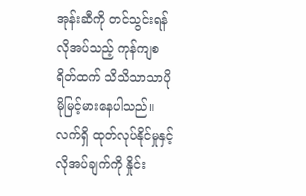အုန်းဆီကို တင်သွင်းရန် လိုအပ်သည့် ကုန်ကျစရိတ်ထက် သိသိသာသာပိုမိုမြင့်မားနေပါသည်။ လက်ရှိ ထုတ်လုပ်နိုင်မှုနှင့် လိုအပ်ချက်ကို နှိုင်း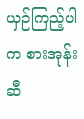ယှဉ်ကြည့်ပါက စားအုန်းဆီ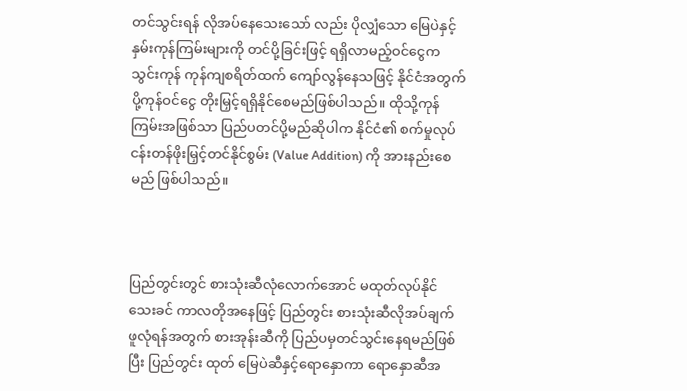တင်သွင်းရန် လိုအပ်နေသေးသော် လည်း ပိုလျှံသော မြေပဲနှင့်နှမ်းကုန်ကြမ်းများကို တင်ပို့ခြင်းဖြင့် ရရှိလာမည့်ဝင်ငွေက သွင်းကုန် ကုန်ကျစရိတ်ထက် ကျော်လွန်နေသဖြင့် နိုင်ငံအတွက် ပို့ကုန်ဝင်ငွေ တိုးမြှင့်ရရှိနိုင်စေမည်ဖြစ်ပါသည်။ ထိုသို့ကုန်ကြမ်းအဖြစ်သာ ပြည်ပတင်ပို့မည်ဆိုပါက နိုင်ငံ၏ စက်မှုလုပ်ငန်းတန်ဖိုးမြှင့်တင်နိုင်စွမ်း (Value Addition) ကို အားနည်းစေမည် ဖြစ်ပါသည်။



ပြည်တွင်းတွင် စားသုံးဆီလုံလောက်အောင် မထုတ်လုပ်နိုင်သေးခင် ကာလတိုအနေဖြင့် ပြည်တွင်း စားသုံးဆီလိုအပ်ချက် ဖူလုံရန်အတွက် စားအုန်းဆီကို ပြည်ပမှတင်သွင်းနေရမည်ဖြစ်ပြီး ပြည်တွင်း ထုတ် မြေပဲဆီနှင့်ရောနှောကာ ရောနှောဆီအ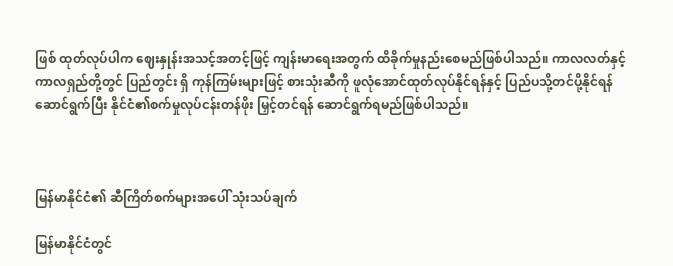ဖြစ် ထုတ်လုပ်ပါက ဈေးနှုန်းအသင့်အတင့်ဖြင့် ကျန်းမာရေးအတွက် ထိခိုက်မှုနည်းစေမည်ဖြစ်ပါသည်။ ကာလလတ်နှင့် ကာလရှည်တို့တွင် ပြည်တွင်း ရှိ ကုန်ကြမ်းများဖြင့် စားသုံးဆီကို ဖူလုံအောင်ထုတ်လုပ်နိုင်ရန်နှင့် ပြည်ပသို့တင်ပို့နိုင်ရန် ဆောင်ရွက်ပြီး နိုင်ငံ၏စက်မှုလုပ်ငန်းတန်ဖိုး မြှင့်တင်ရန် ဆောင်ရွက်ရမည်ဖြစ်ပါသည်။



မြန်မာနိုင်ငံ၏ ဆီကြိတ်စက်များအပေါ် သုံးသပ်ချက်

မြန်မာနိုင်ငံတွင်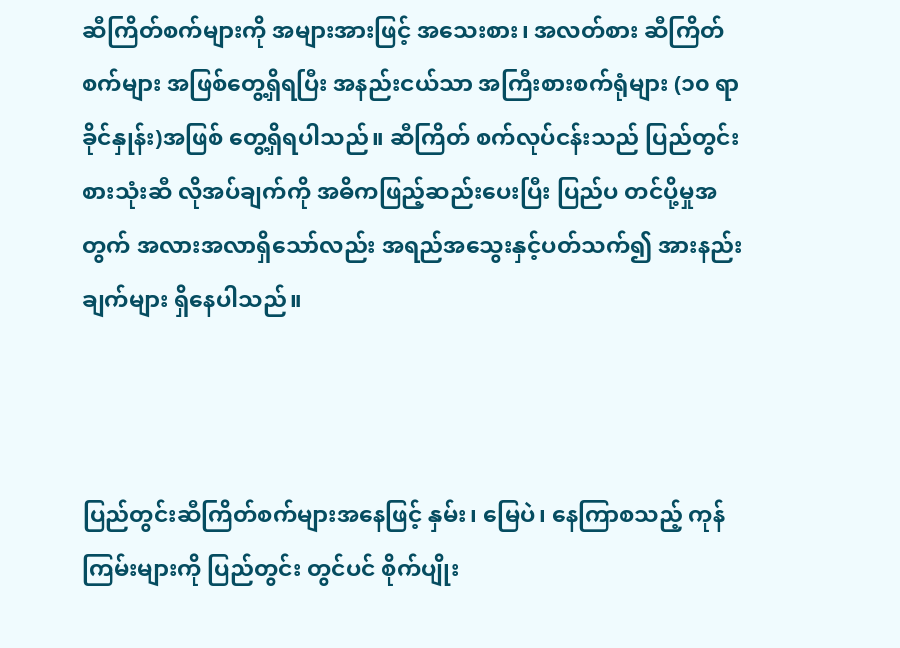ဆီကြိတ်စက်များကို အများအားဖြင့် အသေးစား၊ အလတ်စား ဆီကြိတ်စက်များ အဖြစ်တွေ့ရှိရပြီး အနည်းငယ်သာ အကြီးစားစက်ရုံများ (၁၀ ရာခိုင်နှုန်း)အဖြစ် တွေ့ရှိရပါသည်။ ဆီကြိတ် စက်လုပ်ငန်းသည် ပြည်တွင်းစားသုံးဆီ လိုအပ်ချက်ကို အဓိကဖြည့်ဆည်းပေးပြီး ပြည်ပ တင်ပို့မှုအတွက် အလားအလာရှိသော်လည်း အရည်အသွေးနှင့်ပတ်သက်၍ အားနည်းချက်များ ရှိနေပါသည်။



ပြည်တွင်းဆီကြိတ်စက်များအနေဖြင့် နှမ်း၊ မြေပဲ၊ နေကြာစသည့် ကုန်ကြမ်းများကို ပြည်တွင်း တွင်ပင် စိုက်ပျိုး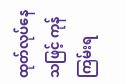ထုတ်လုပ်နေသဖြင့် ကုန်ကြမ်းရ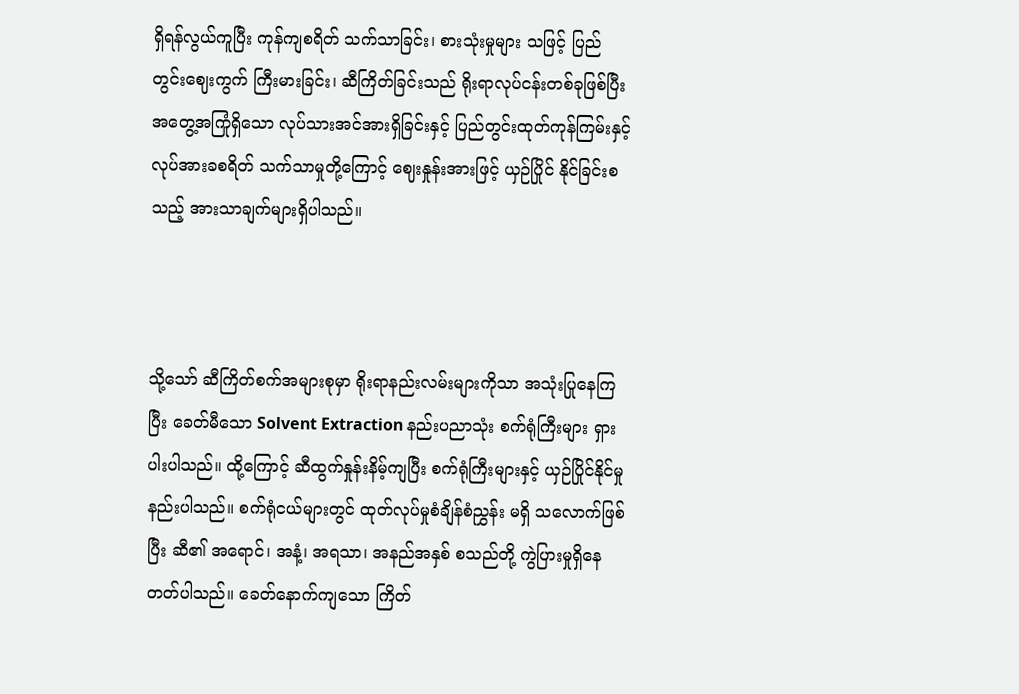ရှိရန်လွယ်ကူပြီး ကုန်ကျစရိတ် သက်သာခြင်း၊ စားသုံးမှုများ သဖြင့် ပြည်တွင်းဈေးကွက် ကြီးမားခြင်း၊ ဆီကြိတ်ခြင်းသည် ရိုးရာလုပ်ငန်းတစ်ခုဖြစ်ပြီး အတွေ့အကြုံရှိသော လုပ်သားအင်အားရှိခြင်းနှင့် ပြည်တွင်းထုတ်ကုန်ကြမ်းနှင့် လုပ်အားခစရိတ် သက်သာမှုတို့ကြောင့် ဈေးနှုန်းအားဖြင့် ယှဉ်ပြိုင် နိုင်ခြင်းစသည့် အားသာချက်များရှိပါသည်။



သို့သော် ဆီကြိတ်စက်အများစုမှာ ရိုးရာနည်းလမ်းများကိုသာ အသုံးပြုနေကြပြီး ခေတ်မီသော Solvent Extraction နည်းပညာသုံး စက်ရုံကြီးများ ရှားပါးပါသည်။ ထို့ကြောင့် ဆီထွက်နှုန်းနိမ့်ကျပြီး စက်ရုံကြီးများနှင့် ယှဉ်ပြိုင်နိုင်မှု နည်းပါသည်။ စက်ရုံငယ်များတွင် ထုတ်လုပ်မှုစံချိန်စံညွှန်း မရှိ သလောက်ဖြစ်ပြီး ဆီ၏ အရောင်၊ အနံ့၊ အရသာ၊ အနည်အနှစ် စသည်တို့ ကွဲပြားမှုရှိနေတတ်ပါသည်။ ခေတ်နောက်ကျသော ကြိတ်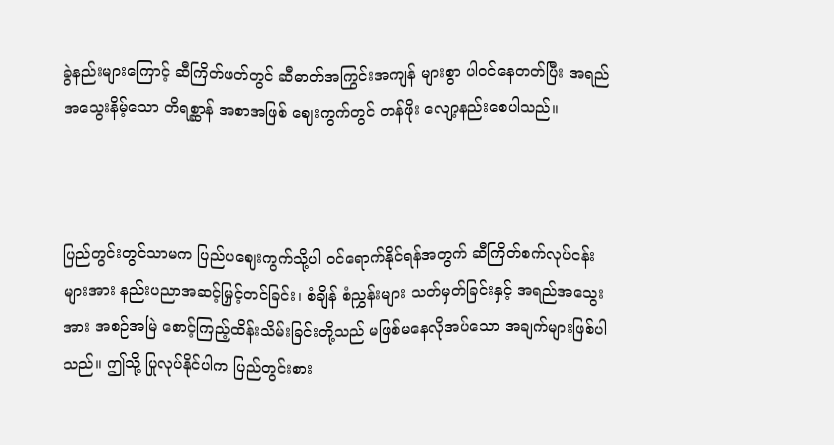ခွဲနည်းများကြောင့် ဆီကြိတ်ဖတ်တွင် ဆီဓာတ်အကြွင်းအကျန် များစွာ ပါဝင်နေတတ်ပြီး အရည်အသွေးနိမ့်သော တိရစ္ဆာန် အစာအဖြစ် ဈေးကွက်တွင် တန်ဖိုး လျော့နည်းစေပါသည်။



ပြည်တွင်းတွင်သာမက ပြည်ပဈေးကွက်သို့ပါ ဝင်ရောက်နိုင်ရန်အတွက် ဆီကြိတ်စက်လုပ်ငန်း များအား နည်းပညာအဆင့်မြှင့်တင်ခြင်း၊ စံချိန် စံညွှန်းများ သတ်မှတ်ခြင်းနှင့် အရည်အသွေးအား အစဉ်အမြဲ စောင့်ကြည့်ထိန်းသိမ်းခြင်းတို့သည် မဖြစ်မနေလိုအပ်သော အချက်များဖြစ်ပါသည်။ ဤသို့ ပြုလုပ်နိုင်ပါက ပြည်တွင်းစား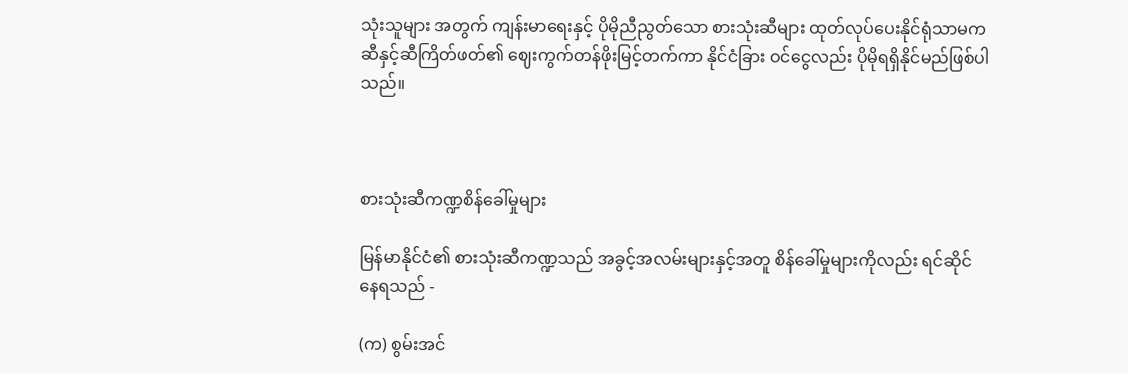သုံးသူများ အတွက် ကျန်းမာရေးနှင့် ပိုမိုညီညွတ်သော စားသုံးဆီများ ထုတ်လုပ်ပေးနိုင်ရုံသာမက ဆီနှင့်ဆီကြိတ်ဖတ်၏ ဈေးကွက်တန်ဖိုးမြင့်တက်ကာ နိုင်ငံခြား ဝင်ငွေလည်း ပိုမိုရရှိနိုင်မည်ဖြစ်ပါသည်။



စားသုံးဆီကဏ္ဍစိန်ခေါ်မှုများ

မြန်မာနိုင်ငံ၏ စားသုံးဆီကဏ္ဍသည် အခွင့်အလမ်းများနှင့်အတူ စိန်ခေါ်မှုများကိုလည်း ရင်ဆိုင် နေရသည် -

(က) စွမ်းအင်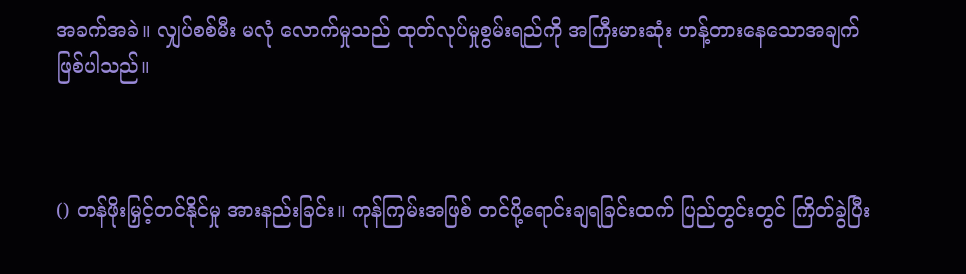အခက်အခဲ။ လျှပ်စစ်မီး မလုံ လောက်မှုသည် ထုတ်လုပ်မှုစွမ်းရည်ကို အကြီးမားဆုံး ဟန့်တားနေသောအချက် ဖြစ်ပါသည်။



() တန်ဖိုးမြှင့်တင်နိုင်မှု အားနည်းခြင်း။ ကုန်ကြမ်းအဖြစ် တင်ပို့ရောင်းချရခြင်းထက် ပြည်တွင်းတွင် ကြိတ်ခွဲပြီး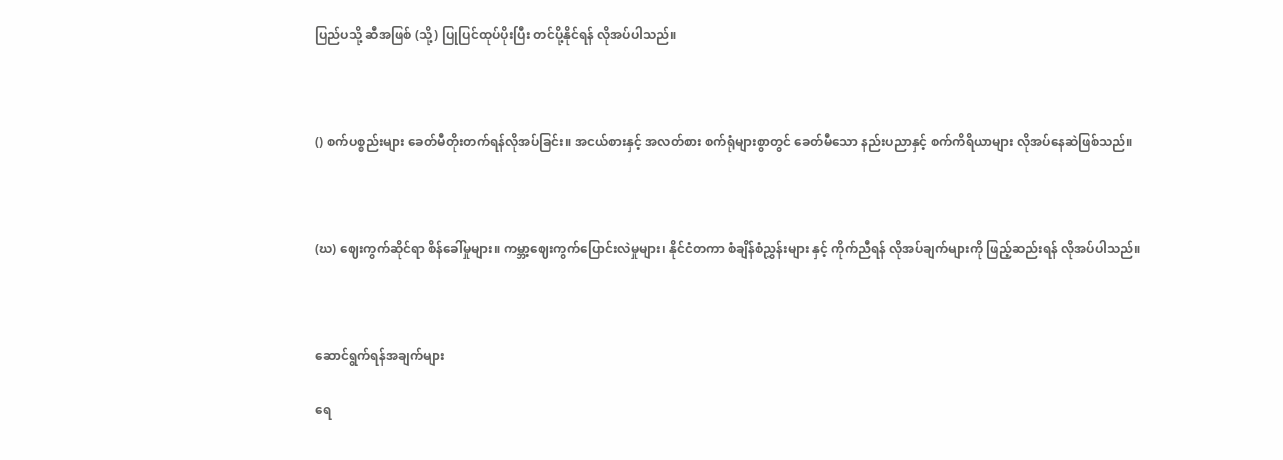ပြည်ပသို့ ဆီအဖြစ် (သို့) ပြုပြင်ထုပ်ပိုးပြီး တင်ပို့နိုင်ရန် လိုအပ်ပါသည်။



() စက်ပစ္စည်းများ ခေတ်မီတိုးတက်ရန်လိုအပ်ခြင်း။ အငယ်စားနှင့် အလတ်စား စက်ရုံများစွာတွင် ခေတ်မီသော နည်းပညာနှင့် စက်ကိရိယာများ လိုအပ်နေဆဲဖြစ်သည်။



(ဃ) ဈေးကွက်ဆိုင်ရာ စိန်ခေါ်မှုများ။ ကမ္ဘာ့ဈေးကွက်ပြောင်းလဲမှုများ၊ နိုင်ငံတကာ စံချိန်စံညွှန်းများ နှင့် ကိုက်ညီရန် လိုအပ်ချက်များကို ဖြည့်ဆည်းရန် လိုအပ်ပါသည်။



ဆောင်ရွက်ရန်အချက်များ

ရေ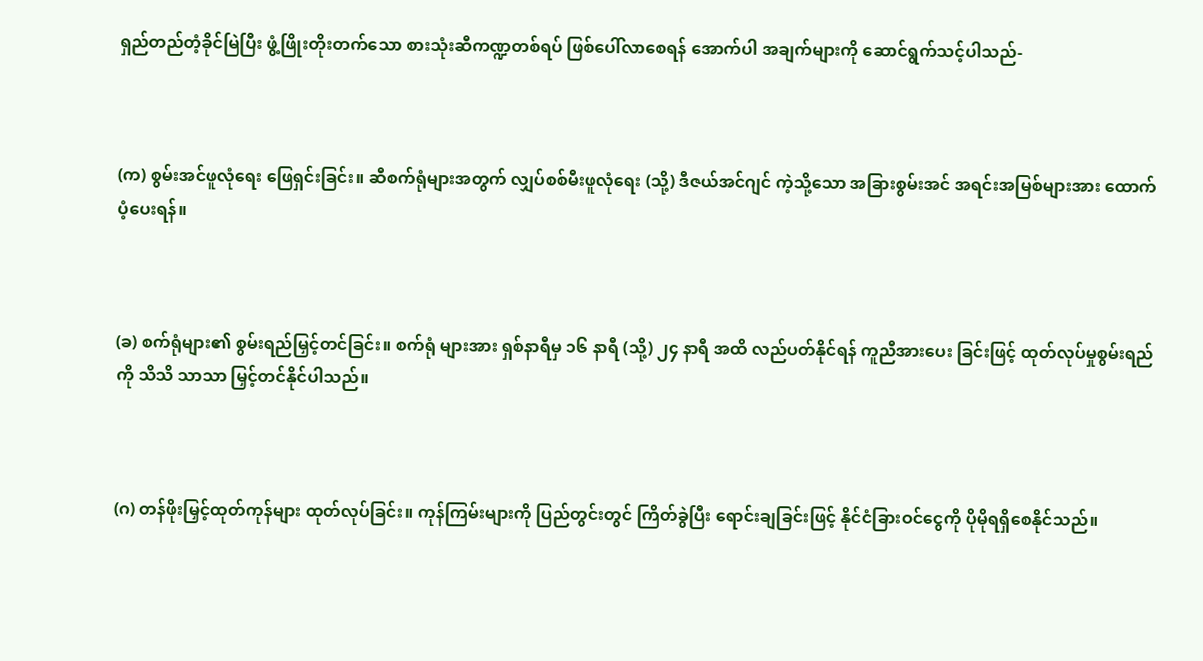ရှည်တည်တံ့ခိုင်မြဲပြီး ဖွံ့ဖြိုးတိုးတက်သော စားသုံးဆီကဏ္ဍတစ်ရပ် ဖြစ်ပေါ်လာစေရန် အောက်ပါ အချက်များကို ဆောင်ရွက်သင့်ပါသည်-



(က) စွမ်းအင်ဖူလုံရေး ဖြေရှင်းခြင်း။ ဆီစက်ရုံများအတွက် လျှပ်စစ်မီးဖူလုံရေး (သို့) ဒီဇယ်အင်ဂျင် ကဲ့သို့သော အခြားစွမ်းအင် အရင်းအမြစ်များအား ထောက်ပံ့ပေးရန်။



(ခ) စက်ရုံများ၏ စွမ်းရည်မြှင့်တင်ခြင်း။ စက်ရုံ များအား ရှစ်နာရီမှ ၁၆ နာရီ (သို့) ၂၄ နာရီ အထိ လည်ပတ်နိုင်ရန် ကူညီအားပေး ခြင်းဖြင့် ထုတ်လုပ်မှုစွမ်းရည်ကို သိသိ သာသာ မြှင့်တင်နိုင်ပါသည်။



(ဂ) တန်ဖိုးမြှင့်ထုတ်ကုန်များ ထုတ်လုပ်ခြင်း။ ကုန်ကြမ်းများကို ပြည်တွင်းတွင် ကြိတ်ခွဲပြီး ရောင်းချခြင်းဖြင့် နိုင်ငံခြားဝင်ငွေကို ပိုမိုရရှိစေနိုင်သည်။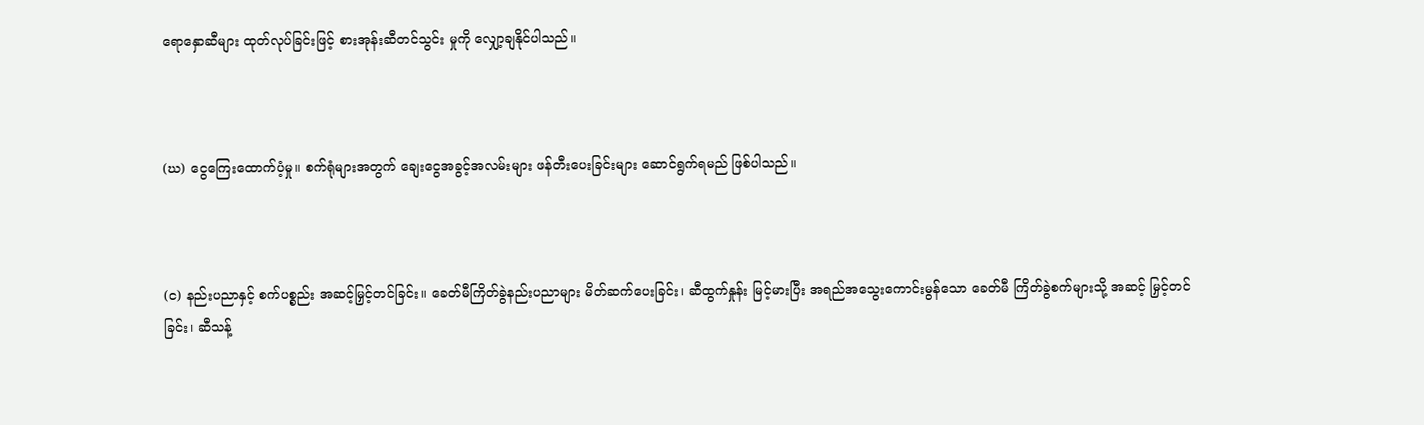ရောနှောဆီများ ထုတ်လုပ်ခြင်းဖြင့် စားအုန်းဆီတင်သွင်း မှုကို လျှော့ချနိုင်ပါသည်။



(ဃ) ငွေကြေးထောက်ပံ့မှု။ စက်ရုံများအတွက် ချေးငွေအခွင့်အလမ်းများ ဖန်တီးပေးခြင်းများ ဆောင်ရွက်ရမည် ဖြစ်ပါသည်။



(င) နည်းပညာနှင့် စက်ပစ္စည်း အဆင့်မြှင့်တင်ခြင်း။ ခေတ်မီကြိတ်ခွဲနည်းပညာများ မိတ်ဆက်ပေးခြင်း၊ ဆီထွက်နှုန်း မြင့်မားပြီး အရည်အသွေးကောင်းမွန်သော ခေတ်မီ ကြိတ်ခွဲစက်များသို့ အဆင့် မြှင့်တင်ခြင်း၊ ဆီသန့်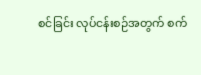စင်ခြင်း လုပ်ငန်းစဉ်အတွက် စက်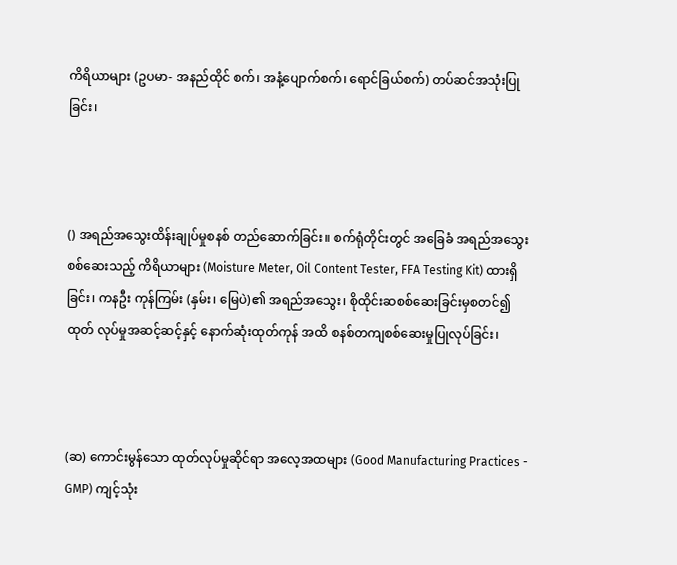ကိရိယာများ (ဥပမာ- အနည်ထိုင် စက်၊ အနံ့ပျောက်စက်၊ ရောင်ခြယ်စက်) တပ်ဆင်အသုံးပြုခြင်း၊



() အရည်အသွေးထိန်းချုပ်မှုစနစ် တည်ဆောက်ခြင်း။ စက်ရုံတိုင်းတွင် အခြေခံ အရည်အသွေး စစ်ဆေးသည့် ကိရိယာများ (Moisture Meter, Oil Content Tester, FFA Testing Kit) ထားရှိခြင်း၊ ကနဦး ကုန်ကြမ်း (နှမ်း၊ မြေပဲ)၏ အရည်အသွေး၊ စိုထိုင်းဆစစ်ဆေးခြင်းမှစတင်၍ ထုတ် လုပ်မှုအဆင့်ဆင့်နှင့် နောက်ဆုံးထုတ်ကုန် အထိ စနစ်တကျစစ်ဆေးမှုပြုလုပ်ခြင်း၊



(ဆ) ကောင်းမွန်သော ထုတ်လုပ်မှုဆိုင်ရာ အလေ့အထများ (Good Manufacturing Practices - GMP) ကျင့်သုံး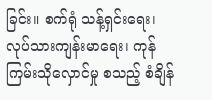ခြင်း။ စက်ရုံ သန့်ရှင်းရေး၊ လုပ်သားကျန်းမာရေး၊ ကုန်ကြမ်းသိုလှောင်မှု စသည့် စံချိန်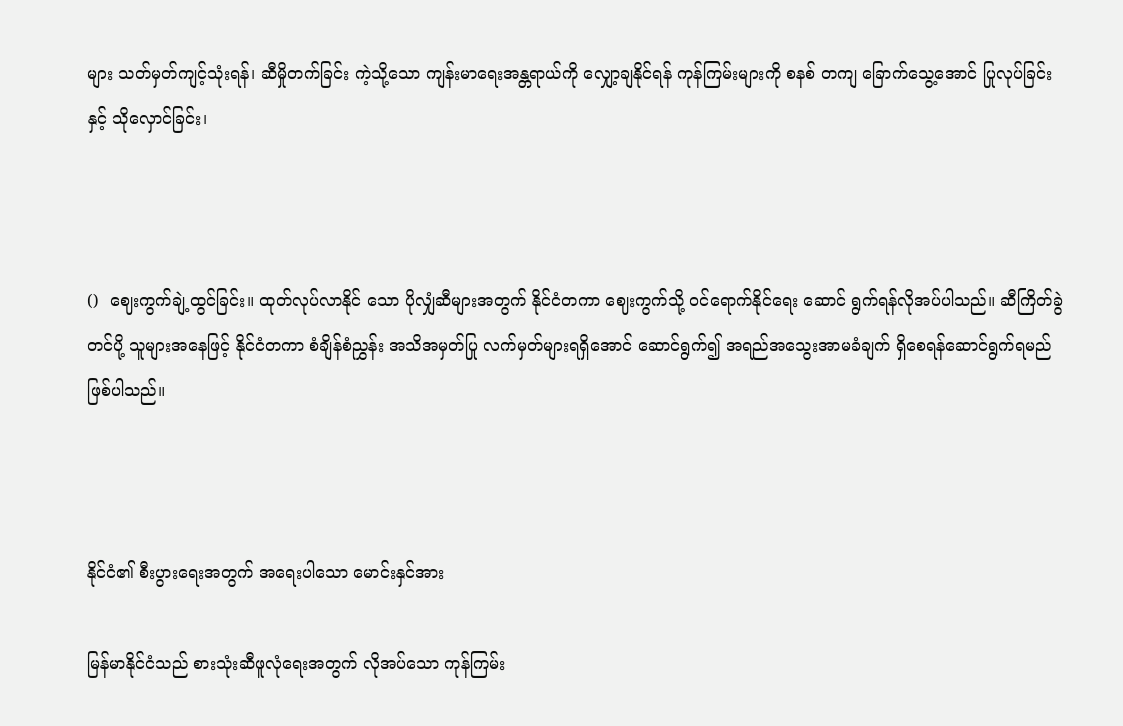များ သတ်မှတ်ကျင့်သုံးရန်၊ ဆီမှိုတက်ခြင်း ကဲ့သို့သော ကျန်းမာရေးအန္တရာယ်ကို လျှော့ချနိုင်ရန် ကုန်ကြမ်းများကို စနစ် တကျ ခြောက်သွေ့အောင် ပြုလုပ်ခြင်းနှင့် သိုလှောင်ခြင်း၊



()  ဈေးကွက်ချဲ့ထွင်ခြင်း။ ထုတ်လုပ်လာနိုင် သော ပိုလျှံဆီများအတွက် နိုင်ငံတကာ ဈေးကွက်သို့ ဝင်ရောက်နိုင်ရေး ဆောင် ရွက်ရန်လိုအပ်ပါသည်။ ဆီကြိတ်ခွဲ တင်ပို့ သူများအနေဖြင့် နိုင်ငံတကာ စံချိန်စံညွှန်း အသိအမှတ်ပြု လက်မှတ်များရရှိအောင် ဆောင်ရွက်၍ အရည်အသွေးအာမခံချက် ရှိစေရန်ဆောင်ရွက်ရမည်ဖြစ်ပါသည်။



နိုင်ငံ၏ စီးပွားရေးအတွက် အရေးပါသော မောင်းနှင်အား

မြန်မာနိုင်ငံသည် စားသုံးဆီဖူလုံရေးအတွက် လိုအပ်သော ကုန်ကြမ်း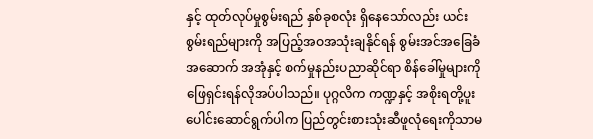နှင့် ထုတ်လုပ်မှုစွမ်းရည် နှစ်ခုစလုံး ရှိနေသော်လည်း ယင်းစွမ်းရည်များကို အပြည့်အဝအသုံးချနိုင်ရန် စွမ်းအင်အခြေခံ အဆောက် အအုံနှင့် စက်မှုနည်းပညာဆိုင်ရာ စိန်ခေါ်မှုများကို ဖြေရှင်းရန်လိုအပ်ပါသည်။ ပုဂ္ဂလိက ကဏ္ဍနှင့် အစိုးရတို့ပူးပေါင်းဆောင်ရွက်ပါက ပြည်တွင်းစားသုံးဆီဖူလုံရေးကိုသာမ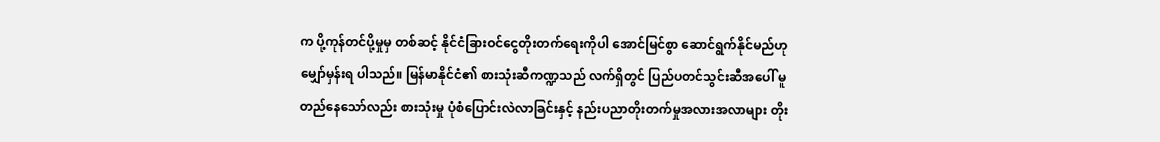က ပို့ကုန်တင်ပို့မှုမှ တစ်ဆင့် နိုင်ငံခြားဝင်ငွေတိုးတက်ရေးကိုပါ အောင်မြင်စွာ ဆောင်ရွက်နိုင်မည်ဟု မျှော်မှန်းရ ပါသည်။ မြန်မာနိုင်ငံ၏ စားသုံးဆီကဏ္ဍသည် လက်ရှိတွင် ပြည်ပတင်သွင်းဆီအပေါ် မူတည်နေသော်လည်း စားသုံးမှု ပုံစံပြောင်းလဲလာခြင်းနှင့် နည်းပညာတိုးတက်မှုအလားအလာများ တိုး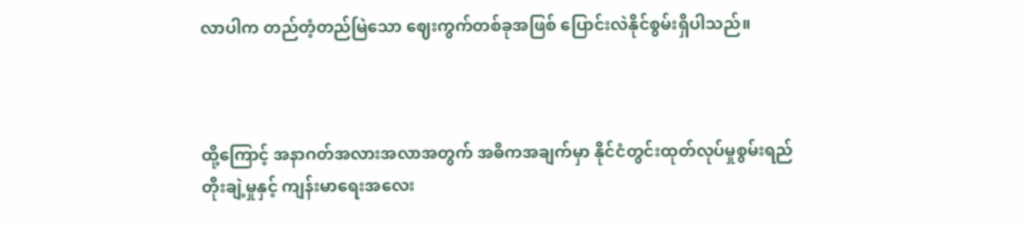လာပါက တည်တံ့တည်မြဲသော ဈေးကွက်တစ်ခုအဖြစ် ပြောင်းလဲနိုင်စွမ်းရှိပါသည်။



ထို့ကြောင့် အနာဂတ်အလားအလာအတွက် အဓိကအချက်မှာ နိုင်ငံတွင်းထုတ်လုပ်မှုစွမ်းရည် တိုးချဲ့မှုနှင့် ကျန်းမာရေးအလေး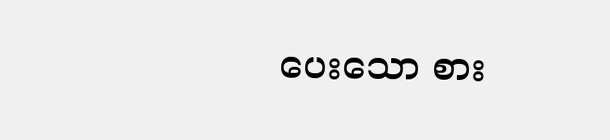ပေးသော စား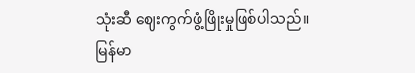သုံးဆီ ဈေးကွက်ဖွံ့ဖြိုးမှုဖြစ်ပါသည်။ မြန်မာ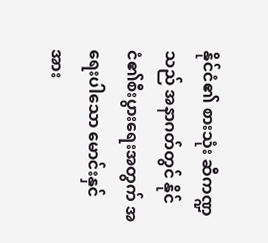နိုင်ငံ၏ စားသုံး ဆီကဏ္ဍသည် အနာဂတ်တွင် နိုင်ငံ၏စီးပွားရေးအတွက် အရေးပါသော မောင်းနှင်အား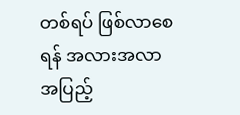တစ်ရပ် ဖြစ်လာစေရန် အလားအလာ အပြည့်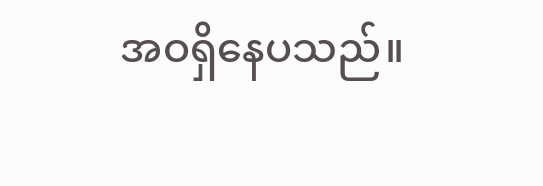အဝရှိနေပသည်။